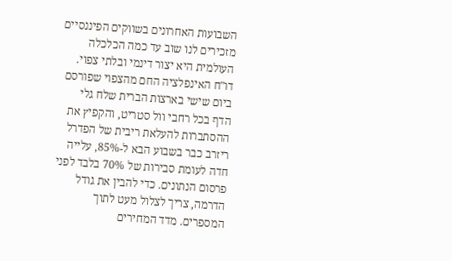השבועות האחרונים בשווקים הפיננסיים מזכירים לנו שוב עד כמה הכלכלה העולמית היא יצור דינמי ובלתי צפוי. דו"ח האינפלציה החם מהצפוי שפורסם ביום שישי בארצות הברית שלח גלי הדף בכל רחבי וול סטריט, והקפיץ את ההסתברות להעלאת ריבית של הפדרל ריזרב כבר בשבוע הבא ל-85%, עלייה חדה לעומת סבירות של 70% בלבד לפני פרסום הנתונים. כדי להבין את גודל הדרמה, צריך לצלול מעט לתוך המספרים. מדד המחירים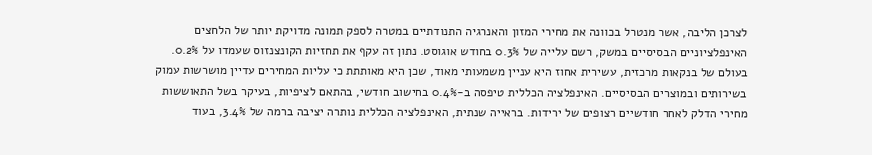לצרכן הליבה, אשר מנטרל בכוונה את מחירי המזון והאנרגיה התנודתיים במטרה לספק תמונה מדויקת יותר של הלחצים האינפלציוניים הבסיסיים במשק, רשם עלייה של 0.3% בחודש אוגוסט. נתון זה עקף את תחזיות הקונצנזוס שעמדו על 0.2%. בעולם של בנקאות מרכזית, עשירית אחוז היא עניין משמעותי מאוד, שכן היא מאותתת כי עליות המחירים עדיין מושרשות עמוק בשירותים ובמוצרים הבסיסיים. האינפלציה הכללית טיפסה ב-0.4% בחישוב חודשי, בהתאם לציפיות, בעיקר בשל התאוששות מחירי הדלק לאחר חודשיים רצופים של ירידות. בראייה שנתית, האינפלציה הכללית נותרה יציבה ברמה של 3.4%, בעוד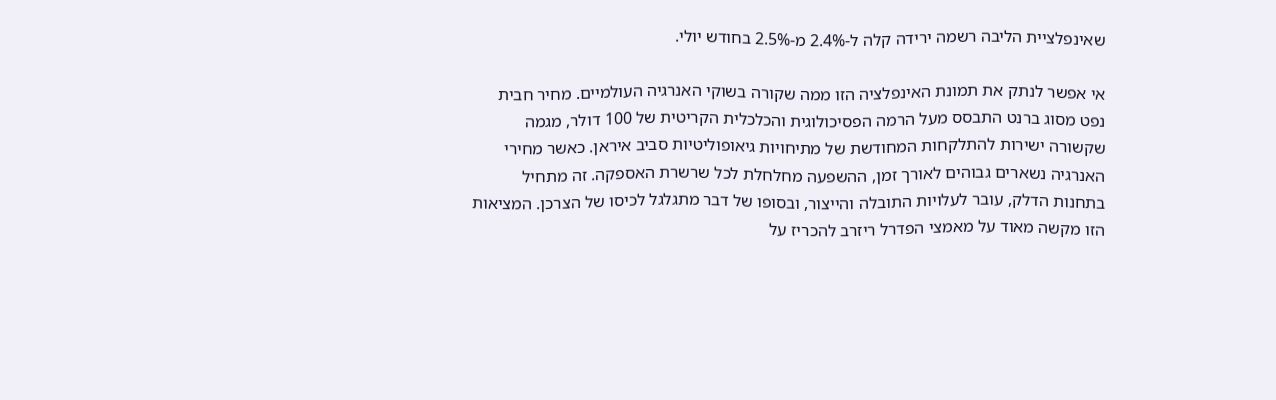שאינפלציית הליבה רשמה ירידה קלה ל-2.4% מ-2.5% בחודש יולי.

אי אפשר לנתק את תמונת האינפלציה הזו ממה שקורה בשוקי האנרגיה העולמיים. מחיר חבית נפט מסוג ברנט התבסס מעל הרמה הפסיכולוגית והכלכלית הקריטית של 100 דולר, מגמה שקשורה ישירות להתלקחות המחודשת של מתיחויות גיאופוליטיות סביב איראן. כאשר מחירי האנרגיה נשארים גבוהים לאורך זמן, ההשפעה מחלחלת לכל שרשרת האספקה. זה מתחיל בתחנות הדלק, עובר לעלויות התובלה והייצור, ובסופו של דבר מתגלגל לכיסו של הצרכן. המציאות הזו מקשה מאוד על מאמצי הפדרל ריזרב להכריז על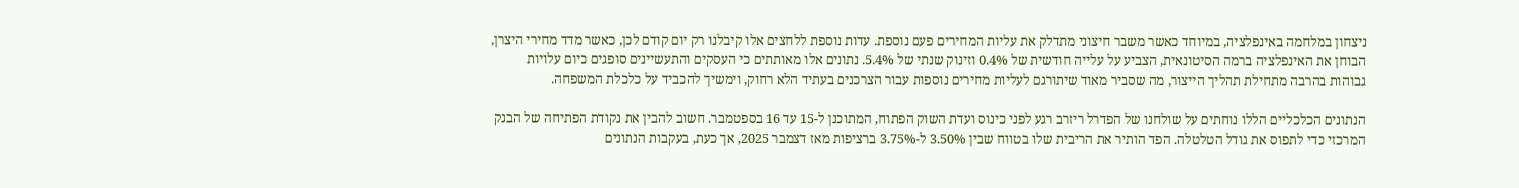ניצחון במלחמה באינפלציה, במיוחד כאשר משבר חיצוני מתדלק את עליות המחירים פעם נוספת. עדות נוספת ללחצים אלו קיבלנו רק יום קודם לכן, כאשר מדד מחירי היצרן, הבוחן את האינפלציה ברמה הסיטונאית, הצביע על עלייה חודשית של 0.4% וזינוק שנתי של 5.4%. נתונים אלו מאותתים כי העסקים והתעשיינים סופגים כיום עלויות גבוהות בהרבה מתחילת תהליך הייצור, מה שסביר מאוד שיתורגם לעליות מחירים נוספות עבור הצרכנים בעתיד הלא רחוק, וימשיך להכביד על כלכלת המשפחה.

הנתונים הכלכליים הללו נוחתים על שולחנו של הפדרל ריזרב רגע לפני כינוס ועדת השוק הפתוח, המתוכנן ל-15 עד 16 בספטמבר. חשוב להבין את נקודת הפתיחה של הבנק המרכזי כדי לתפוס את גודל הטלטלה. הפד הותיר את הריבית שלו בטווח שבין 3.50% ל-3.75% ברציפות מאז דצמבר 2025, אך כעת, בעקבות הנתונים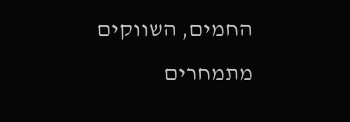החמים, השווקים מתמחרים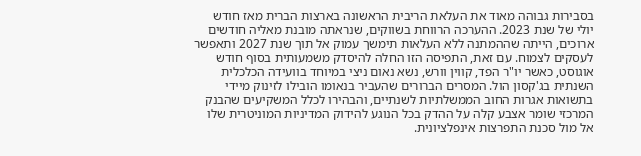בסבירות גבוהה מאוד את העלאת הריבית הראשונה בארצות הברית מאז חודש יולי של שנת 2023. ההערכה הרווחת בשווקים, שנראתה מובנת מאליה חודשים ארוכים, הייתה שההמתנה ללא העלאות תימשך עמוק אל תוך שנת 2027 ותאפשר לעסקים לצמוח. עם זאת, התפיסה הזו החלה להיסדק משמעותית בסוף חודש אוגוסט, כאשר יו"ר הפד, קווין וורש, נשא נאום ניצי במיוחד בוועידה הכלכלית השנתית בג'קסון הול. המסרים הברורים שהעביר בנאומו הובילו לזינוק מיידי בתשואות אגרות החוב הממשלתיות לשנתיים, והבהירו לכלל המשקיעים שהבנק המרכזי שומר אצבע קלה על ההדק בכל הנוגע להידוק המדיניות המוניטרית שלו אל מול סכנת התפרצות אינפלציונית.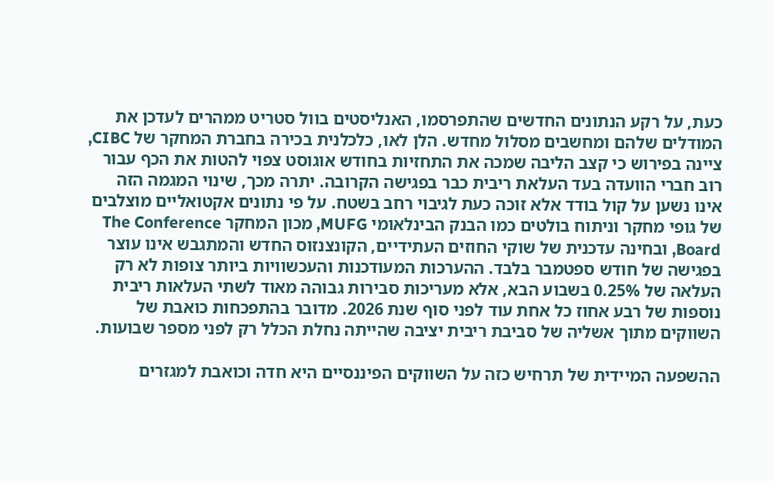כעת, על רקע הנתונים החדשים שהתפרסמו, האנליסטים בוול סטריט ממהרים לעדכן את המודלים שלהם ומחשבים מסלול מחדש. הלן לאו, כלכלנית בכירה בחברת המחקר של CIBC, ציינה בפירוש כי קצב הליבה שמכה את התחזיות בחודש אוגוסט צפוי להטות את הכף עבור רוב חברי הוועדה בעד העלאת ריבית כבר בפגישה הקרובה. יתרה מכך, שינוי המגמה הזה אינו נשען על קול בודד אלא זוכה כעת לגיבוי רחב בשטח. על פי נתונים אקטואליים מוצלבים של גופי מחקר וניתוח בולטים כמו הבנק הבינלאומי MUFG, מכון המחקר The Conference Board, ובחינה עדכנית של שוקי החוזים העתידיים, הקונצנזוס החדש והמתגבש אינו עוצר בפגישה של חודש ספטמבר בלבד. ההערכות המעודכנות והעכשוויות ביותר צופות לא רק העלאה של 0.25% בשבוע הבא, אלא מעריכות סבירות גבוהה מאוד לשתי העלאות ריבית נוספות של רבע אחוז כל אחת עוד לפני סוף שנת 2026. מדובר בהתפכחות כואבת של השווקים מתוך אשליה של סביבת ריבית יציבה שהייתה נחלת הכלל רק לפני מספר שבועות.

ההשפעה המיידית של תרחיש כזה על השווקים הפיננסיים היא חדה וכואבת למגזרים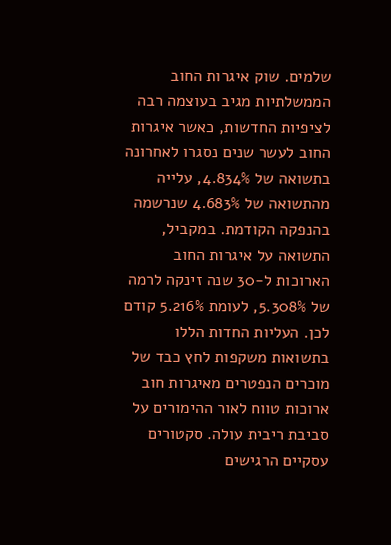שלמים. שוק איגרות החוב הממשלתיות מגיב בעוצמה רבה לציפיות החדשות, כאשר איגרות החוב לעשר שנים נסגרו לאחרונה בתשואה של 4.834%, עלייה מהתשואה של 4.683% שנרשמה בהנפקה הקודמת. במקביל, התשואה על איגרות החוב הארוכות ל-30 שנה זינקה לרמה של 5.308%, לעומת 5.216% קודם לכן. העליות החדות הללו בתשואות משקפות לחץ כבד של מוכרים הנפטרים מאיגרות חוב ארוכות טווח לאור ההימורים על סביבת ריבית עולה. סקטורים עסקיים הרגישים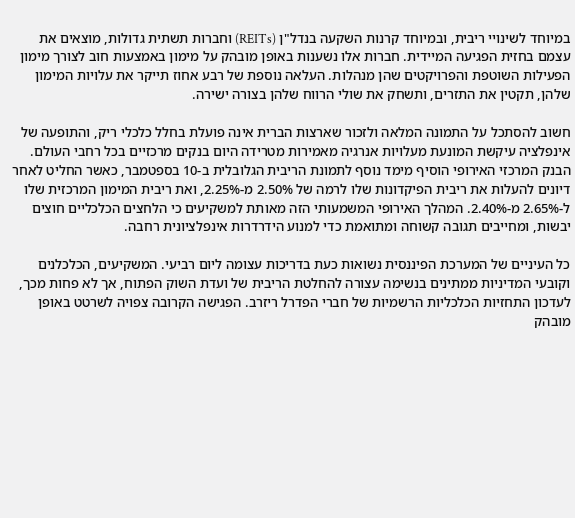במיוחד לשינויי ריבית, ובמיוחד קרנות השקעה בנדל"ן (REITs) וחברות תשתית גדולות, מוצאים את עצמם בחזית הפגיעה המיידית. חברות אלו נשענות באופן מובהק על מימון באמצעות חוב לצורך מימון הפעילות השוטפת והפרויקטים שהן מנהלות. העלאה נוספת של רבע אחוז תייקר את עלויות המימון שלהן, תקטין את התזרים, ותשחק את שולי הרווח שלהן בצורה ישירה.

חשוב להסתכל על התמונה המלאה ולזכור שארצות הברית אינה פועלת בחלל כלכלי ריק, והתופעה של אינפלציה עיקשת המונעת מעלויות אנרגיה מאמירות מטרידה היום בנקים מרכזיים בכל רחבי העולם. הבנק המרכזי האירופי הוסיף מימד נוסף לתמונת הריבית הגלובלית ב-10 בספטמבר, כאשר החליט לאחר דיונים להעלות את ריבית הפיקדונות שלו לרמה של 2.50% מ-2.25%, ואת ריבית המימון המרכזית שלו ל-2.65% מ-2.40%. המהלך האירופי המשמעותי הזה מאותת למשקיעים כי הלחצים הכלכליים חוצים יבשות, ומחייבים תגובה קשוחה ומתואמת כדי למנוע הידרדרות אינפלציונית רחבה.

כל העיניים של המערכת הפיננסית נשואות כעת בדריכות עצומה ליום רביעי. המשקיעים, הכלכלנים וקובעי המדיניות ממתינים בנשימה עצורה להחלטת הריבית של ועדת השוק הפתוח, אך לא פחות מכך, לעדכון התחזיות הכלכליות הרשמיות של חברי הפדרל ריזרב. הפגישה הקרובה צפויה לשרטט באופן מובהק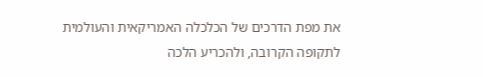את מפת הדרכים של הכלכלה האמריקאית והעולמית לתקופה הקרובה, ולהכריע הלכה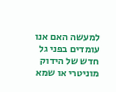למעשה האם אנו עומדים בפני גל חדש של הידוק מוניטרי או שמא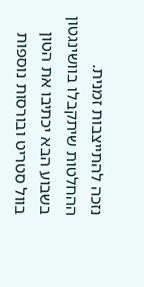נזכה להתייצבות זמנית. ההחלטות שיתקבלו בוושינגטון בשבוע הבא יכתיבו את הטון בוול סטריט ובורסות נוספות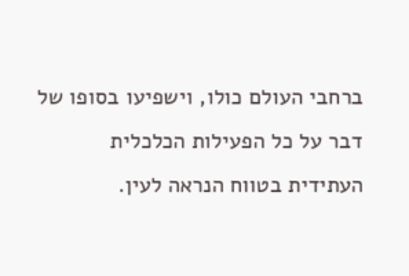ברחבי העולם כולו, וישפיעו בסופו של דבר על כל הפעילות הכלכלית העתידית בטווח הנראה לעין.